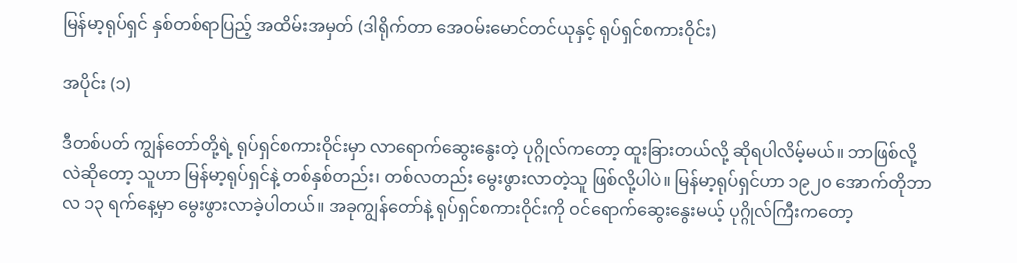မြန်မာ့ရုပ်ရှင် နှစ်တစ်ရာပြည့် အထိမ်းအမှတ် (ဒါရိုက်တာ အေဝမ်းမောင်တင်ယုနှင့် ရုပ်ရှင်စကားဝိုင်း)

အပိုင်း (၁)

ဒီတစ်ပတ် ကျွန်တော်တို့ရဲ့ ရုပ်ရှင်စကားဝိုင်းမှာ လာရောက်ဆွေးနွေးတဲ့ ပုဂ္ဂိုလ်ကတော့ ထူးခြားတယ်လို့ ဆိုရပါလိမ့်မယ်။ ဘာဖြစ်လို့လဲဆိုတော့ သူဟာ မြန်မာ့ရုပ်ရှင်နဲ့ တစ်နှစ်တည်း၊ တစ်လတည်း မွေးဖွားလာတဲ့သူ ဖြစ်လို့ပါပဲ။ မြန်မာ့ရုပ်ရှင်ဟာ ၁၉၂၀ အောက်တိုဘာလ ၁၃ ရက်နေ့မှာ မွေးဖွားလာခဲ့ပါတယ်။ အခုကျွန်တော်နဲ့ ရုပ်ရှင်စကားဝိုင်းကို ဝင်ရောက်ဆွေးနွေးမယ့် ပုဂ္ဂိုလ်ကြီးကတော့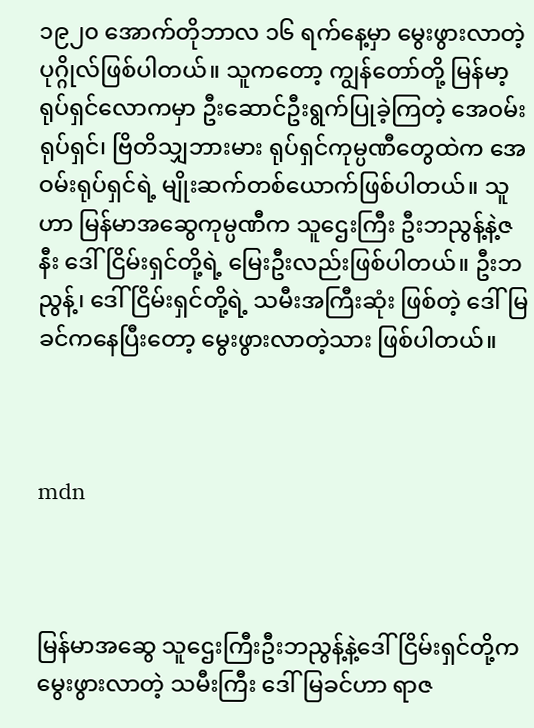၁၉၂၀ အောက်တိုဘာလ ၁၆ ရက်နေ့မှာ မွေးဖွားလာတဲ့ ပုဂ္ဂိုလ်ဖြစ်ပါတယ်။ သူကတော့ ကျွန်တော်တို့ မြန်မာ့ရုပ်ရှင်လောကမှာ ဦးဆောင်ဦးရွက်ပြုခဲ့ကြတဲ့ အေဝမ်းရုပ်ရှင်၊ ဗြိတိသျှဘားမား ရုပ်ရှင်ကုမ္ပဏီတွေထဲက အေဝမ်းရုပ်ရှင်ရဲ့ မျိုးဆက်တစ်ယောက်ဖြစ်ပါတယ်။ သူဟာ မြန်မာအဆွေကုမ္ပဏီက သူဌေးကြီး ဦးဘညွန့်နဲ့ဇနီး ဒေါ်ငြိမ်းရှင်တို့ရဲ့ မြေးဦးလည်းဖြစ်ပါတယ်။ ဦးဘညွန့်၊ ဒေါ်ငြိမ်းရှင်တို့ရဲ့ သမီးအကြီးဆုံး ဖြစ်တဲ့ ဒေါ်မြခင်ကနေပြီးတော့ မွေးဖွားလာတဲ့သား ဖြစ်ပါတယ်။



mdn



မြန်မာအဆွေ သူဌေးကြီးဦးဘညွန့်နဲ့ဒေါ်ငြိမ်းရှင်တို့က မွေးဖွားလာတဲ့ သမီးကြီး ဒေါ်မြခင်ဟာ ရာဇ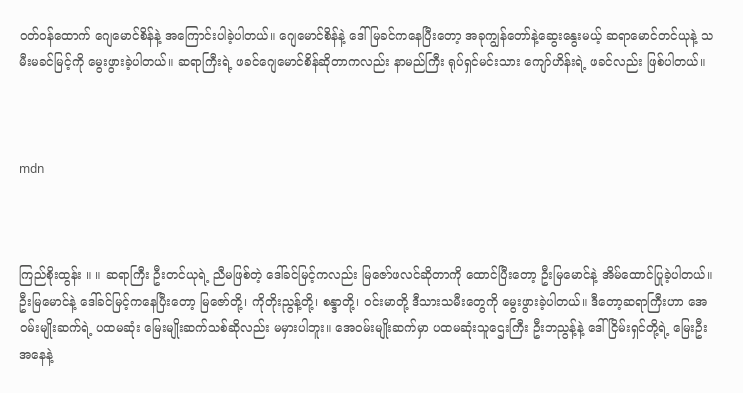ဝတ်ဝန်ထောက် ဂျေမောင်စိန်နဲ့ အကြောင်းပါခဲ့ပါတယ်။ ဂျေမောင်စိန်နဲ့ ဒေါ်မြခင်ကနေပြီးတော့ အခုကျွန်တော်နဲ့ဆွေးနွေးမယ့် ဆရာမောင်တင်ယုနဲ့ သမီးမခင်မြင့်ကို မွေးဖွားခဲ့ပါတယ်။ ဆရာကြီးရဲ့ ဖခင်ဂျေမောင်စိန်ဆိုတာကလည်း နာမည်ကြီး ရုပ်ရှင်မင်းသား ကျော်ဟိန်းရဲ့ ဖခင်လည်း ဖြစ်ပါတယ်။



mdn



ကြည်စိုးထွန်း ။ ။ ဆရာကြီး ဦးတင်ယုရဲ့ ညီမဖြစ်တဲ့ ဒေါ်ခင်မြင့်ကလည်း မြဇော်ဖလင်ဆိုတာကို ထောင်ပြီးတော့ ဦးမြမောင်နဲ့ အိမ်ထောင်ပြုခဲ့ပါတယ်။ ဦးမြမောင်နဲ့ ဒေါ်ခင်မြင့်ကနေပြီးတော့ မြဇော်တို့၊ ကိုတိုးညွန့်တို့၊ စန္ဒာတို့၊ ဝင်းမာတို့ ဒီသားသမီးတွေကို မွေးဖွားခဲ့ပါတယ်။ ဒီတော့ဆရာကြီးဟာ အေဝမ်းမျိုးဆက်ရဲ့ ပထမဆုံး မြေးမျိုးဆက်သစ်ဆိုလည်း မမှားပါဘူး။ အေဝမ်းမျိုးဆက်မှာ ပထမဆုံးသူဌေးကြီး ဦးဘညွန့်နဲ့ ဒေါ်ငြိမ်းရှင်တို့ရဲ့ မြေးဦးအနေနဲ့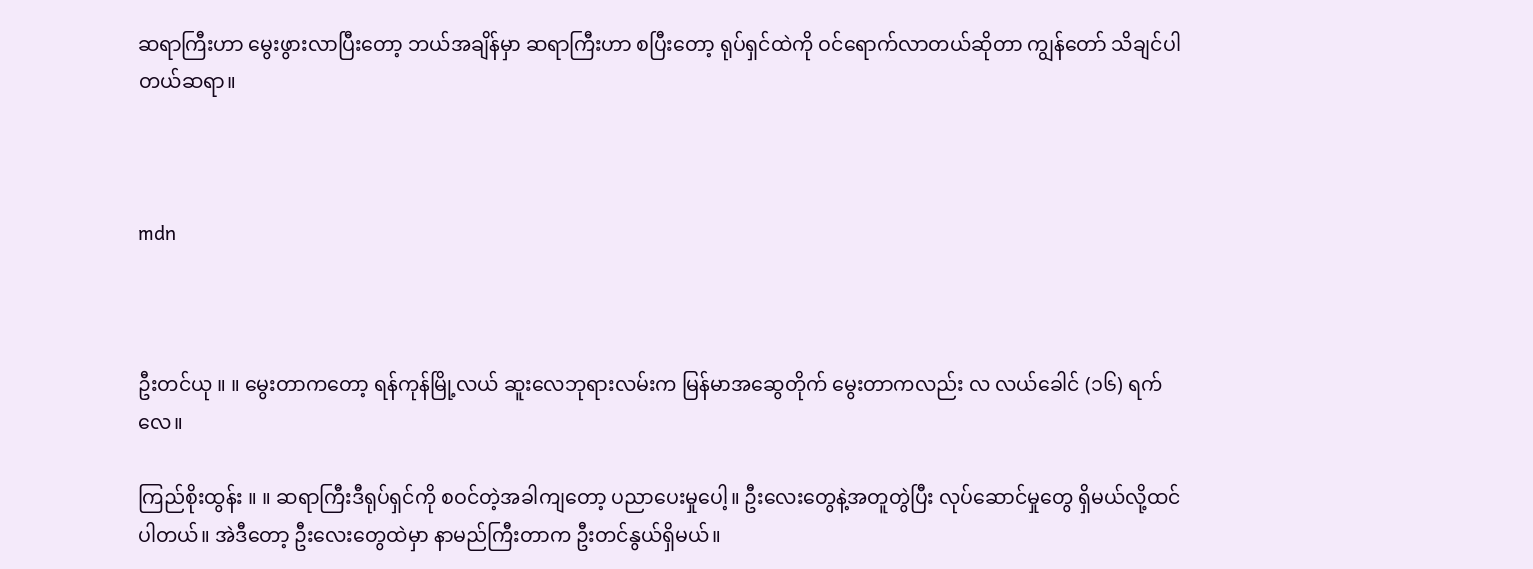ဆရာကြီးဟာ မွေးဖွားလာပြီးတော့ ဘယ်အချိန်မှာ ဆရာကြီးဟာ စပြီးတော့ ရုပ်ရှင်ထဲကို ဝင်ရောက်လာတယ်ဆိုတာ ကျွန်တော် သိချင်ပါတယ်ဆရာ။



mdn



ဦးတင်ယု ။ ။ မွေးတာကတော့ ရန်ကုန်မြို့လယ် ဆူးလေဘုရားလမ်းက မြန်မာအဆွေတိုက် မွေးတာကလည်း လ လယ်ခေါင် (၁၆) ရက်လေ။

ကြည်စိုးထွန်း ။ ။ ဆရာကြီးဒီရုပ်ရှင်ကို စဝင်တဲ့အခါကျတော့ ပညာပေးမှုပေါ့။ ဦးလေးတွေနဲ့အတူတွဲပြီး လုပ်ဆောင်မှုတွေ ရှိမယ်လို့ထင်ပါတယ်။ အဲဒီတော့ ဦးလေးတွေထဲမှာ နာမည်ကြီးတာက ဦးတင်နွယ်ရှိမယ်။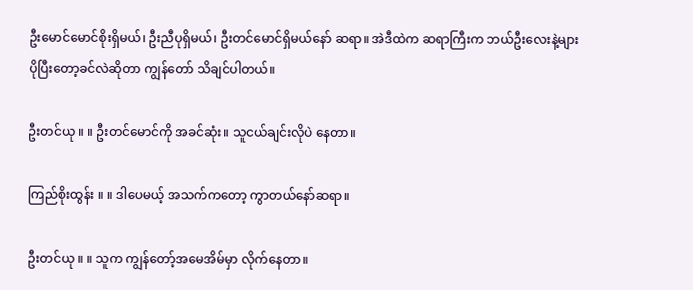ဦးမောင်မောင်စိုးရှိမယ်၊ ဦးညီပုရှိမယ်၊ ဦးတင်မောင်ရှိမယ်နော် ဆရာ။ အဲဒီထဲက ဆရာကြီးက ဘယ်ဦးလေးနဲ့များ ပိုပြီးတော့ခင်လဲဆိုတာ ကျွန်တော် သိချင်ပါတယ်။

ဦးတင်ယု ။ ။ ဦးတင်မောင်ကို အခင်ဆုံး။ သူငယ်ချင်းလိုပဲ နေတာ။

ကြည်စိုးထွန်း ။ ။ ဒါပေမယ့် အသက်ကတော့ ကွာတယ်နော်ဆရာ။

ဦးတင်ယု ။ ။ သူက ကျွန်တော့်အမေအိမ်မှာ လိုက်နေတာ။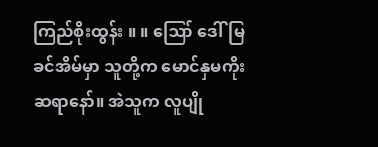ကြည်စိုးထွန်း ။ ။ ဪ ဒေါ်မြခင်အိမ်မှာ သူတို့က မောင်နှမကိုး ဆရာနော်။ အဲသူက လူပျို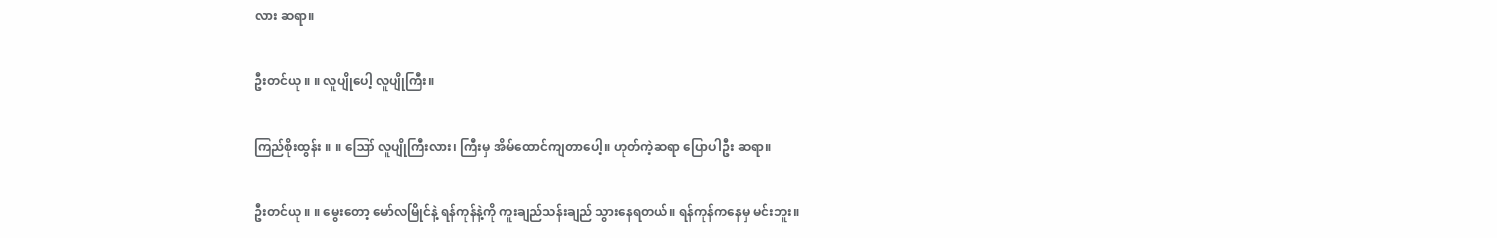လား ဆရာ။

ဦးတင်ယု ။ ။ လူပျိုပေါ့ လူပျိုကြီး။

ကြည်စိုးထွန်း ။ ။ ဪ လူပျိုကြီးလား၊ ကြီးမှ အိမ်ထောင်ကျတာပေါ့။ ဟုတ်ကဲ့ဆရာ ပြောပါဦး ဆရာ။

ဦးတင်ယု ။ ။ မွေးတော့ မော်လမြိုင်နဲ့ ရန်ကုန်နဲ့ကို ကူးချည်သန်းချည် သွားနေရတယ်။ ရန်ကုန်ကနေမှ မင်းဘူး။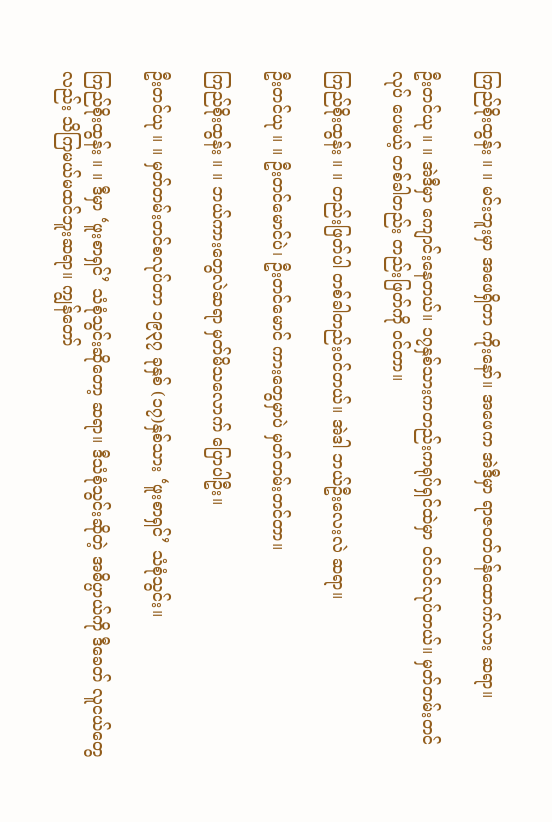ကြည်စိုးထွန်း ။ ။ မင်းဘူးမှာ အဖေရှိတာ ကိုးနော်။ အဖေက အဲဒီမှာ ရာဇဝတ်ဝန်ထောက်လား ဆရာ။

ဦးတင်ယု ။ ။ အဲဒီမှာ ကျောင်းနေတယ်။ ၁၇နှစ်သားကတည်းကရုပ်ရှင်ထဲမှာ ဝင်ဝင်လုပ်တယ်။ မှတ်တမ်းတင်လုပ် ပေမယ့် တစ်ခါတည်း တည်းဖြတ်ကို ဝင်တာ။

ကြည်စိုးထွန်း ။ ။ တည်းဖြတ်ပါ တစ်ခါတည်းဝင်တယ်။ အဲဒါ ဘယ်ဦးလေးလဲ ဆရာ။

ဦးတင်ယု ။ ။ ဦးတင်မောင်ပဲ၊ ဦးတင်မောင် ကားတွေမှာပဲ မှတ်တမ်းတင်တာ။

ကြည်စိုးထွန်း ။ ။ ဘယ်ကားတွေလဲဆရာ မှတ်မိသလောက် ပြောပါဦး။

ဦးတင်ယု ။ ။ မှတ်တမ်းတင်စလုပ်တာ ၁၉၃၇ ခုနှစ် (၁၇)နှစ်သား ‘ဖူးစာရှင်’ သံစုံသွင်း။

ကြည်စိုးထွန်း ။ ။ ဒီမှာ ‘ဖူးစာရှင်’ သံစုံသွင်းဆိုတော့ ဆရာ။ ဒီသံစုံသွင်းဆိုတဲ့ အဓိပ္ပာယ်ကို ဒီခေတ် လူငယ်တွေလည်း သိကြမယ်မထင်ဘူးဆရာ။ ကျွန်တော်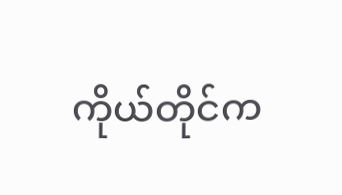ကိုယ်တိုင်က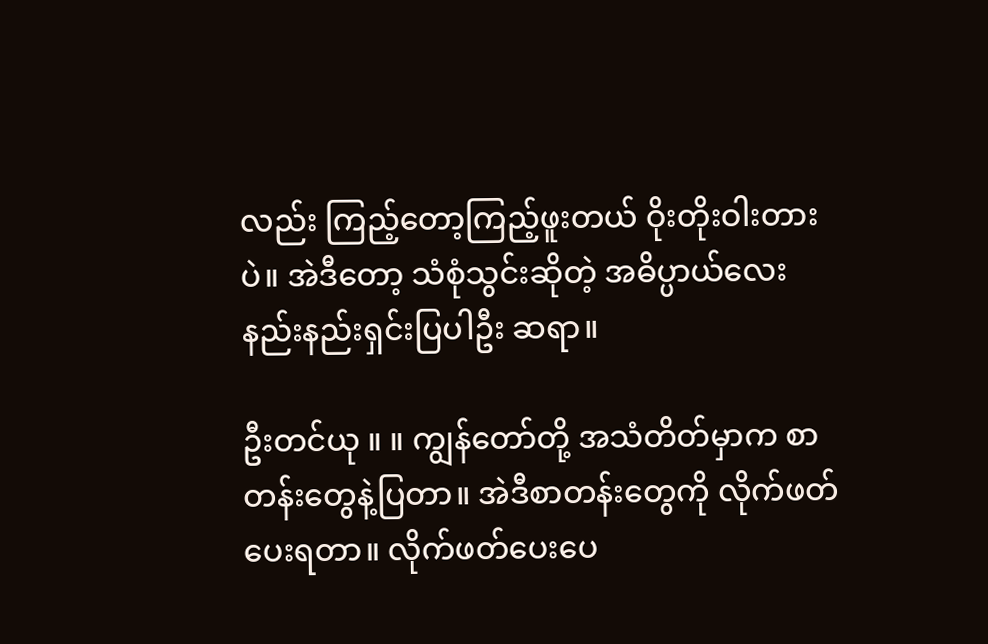လည်း ကြည့်တော့ကြည့်ဖူးတယ် ဝိုးတိုးဝါးတားပဲ။ အဲဒီတော့ သံစုံသွင်းဆိုတဲ့ အဓိပ္ပာယ်လေး နည်းနည်းရှင်းပြပါဦး ဆရာ။

ဦးတင်ယု ။ ။ ကျွန်တော်တို့ အသံတိတ်မှာက စာတန်းတွေနဲ့ပြတာ။ အဲဒီစာတန်းတွေကို လိုက်ဖတ်ပေးရတာ။ လိုက်ဖတ်ပေးပေ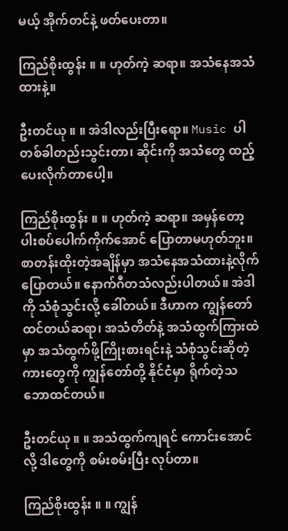မယ့် အိုက်တင်နဲ့ ဖတ်ပေးတာ။

ကြည်စိုးထွန်း ။ ။ ဟုတ်ကဲ့ ဆရာ။ အသံနေအသံထားနဲ့။

ဦးတင်ယု ။ ။ အဲဒါလည်းပြီးရော။ Music ပါ တစ်ခါတည်းသွင်းတာ၊ ဆိုင်းကို အသံတွေ ထည့်ပေးလိုက်တာပေါ့။

ကြည်စိုးထွန်း ။ ။ ဟုတ်ကဲ့ ဆရာ။ အမှန်တော့ ပါးစပ်ပေါက်ကိုက်အောင် ပြောတာမဟုတ်ဘူး။ စာတန်းထိုးတဲ့အချိန်မှာ အသံနေအသံထားနဲ့လိုက် ပြောတယ်။ နောက်ဂီတသံလည်းပါတယ်။ အဲဒါကို သံစုံသွင်းလို့ ခေါ်တယ်။ ဒီဟာက ကျွန်တော် ထင်တယ်ဆရာ၊ အသံတိတ်နဲ့ အသံထွက်ကြားထဲမှာ အသံထွက်ဖို့ကြိုးစားရင်းနဲ့ သံစုံသွင်းဆိုတဲ့ ကားတွေကို ကျွန်တော်တို့ နိုင်ငံမှာ ရိုက်တဲ့သဘောထင်တယ်။

ဦးတင်ယု ။ ။ အသံထွက်ကျရင် ကောင်းအောင်လို့ ဒါတွေကို စမ်းစမ်းပြီး လုပ်တာ။

ကြည်စိုးထွန်း ။ ။ ကျွန်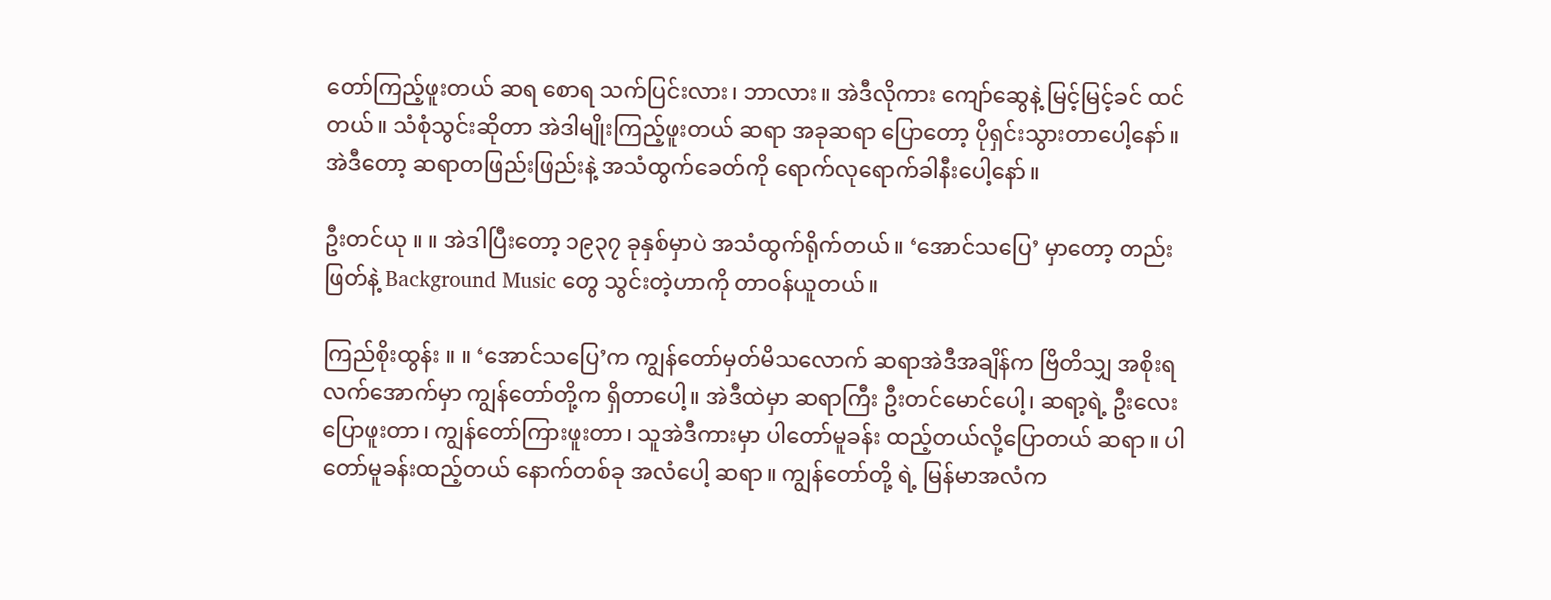တော်ကြည့်ဖူးတယ် ဆရ စောရ သက်ပြင်းလား၊ ဘာလား။ အဲဒီလိုကား ကျော်ဆွေနဲ့ မြင့်မြင့်ခင် ထင်တယ်။ သံစုံသွင်းဆိုတာ အဲဒါမျိုးကြည့်ဖူးတယ် ဆရာ အခုဆရာ ပြောတော့ ပိုရှင်းသွားတာပေါ့နော်။ အဲဒီတော့ ဆရာတဖြည်းဖြည်းနဲ့ အသံထွက်ခေတ်ကို ရောက်လုရောက်ခါနီးပေါ့နော်။

ဦးတင်ယု ။ ။ အဲဒါပြီးတော့ ၁၉၃၇ ခုနှစ်မှာပဲ အသံထွက်ရိုက်တယ်။ ‘အောင်သပြေ’ မှာတော့ တည်းဖြတ်နဲ့ Background Music တွေ သွင်းတဲ့ဟာကို တာဝန်ယူတယ်။

ကြည်စိုးထွန်း ။ ။ ‘အောင်သပြေ’က ကျွန်တော်မှတ်မိသလောက် ဆရာအဲဒီအချိန်က ဗြိတိသျှ အစိုးရလက်အောက်မှာ ကျွန်တော်တို့က ရှိတာပေါ့။ အဲဒီထဲမှာ ဆရာကြီး ဦးတင်မောင်ပေါ့၊ ဆရာ့ရဲ့ ဦးလေးပြောဖူးတာ၊ ကျွန်တော်ကြားဖူးတာ၊ သူအဲဒီကားမှာ ပါတော်မူခန်း ထည့်တယ်လို့ပြောတယ် ဆရာ။ ပါတော်မူခန်းထည့်တယ် နောက်တစ်ခု အလံပေါ့ ဆရာ။ ကျွန်တော်တို့ ရဲ့ မြန်မာအလံက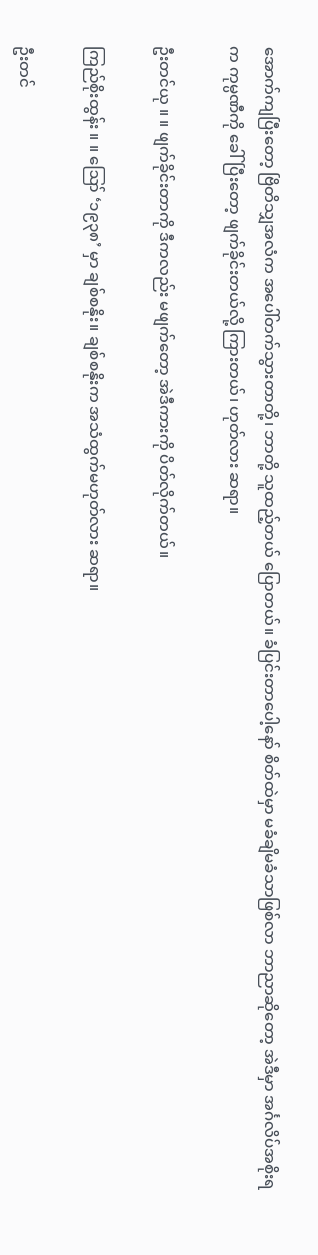အောက်ကျပြီးတော့ ဗြိတိသျှအလံက အပေါ်တက်သွားတာတို့၊ ဘာတို့ သူထည့်တယ် ပြောတယ်။ ခံပြင်းတာပေါ့နော် စိတ်ထဲမှာ မခံချိမခံသာဖြစ်လာ ဘာညာဆိုတော့ အဲဒီမှာ အင်္ဂလိပ်အစိုးရက ကုမ္ပဏီကို ခေါ်ပြီးတော့ ဖျက်ခိုင်းတယ်လို့ ကြားတယ်၊ ဟုတ်လား ဆရာ။

ဦးတင်ယု ။ ။ ဖျက်ခိုင်းတာကို ဒီကလည်း မဖျက်တော့ အဲဒီကားကို ပိတ်လိုက်တယ်။

ကြည်စိုးထွန်း ။ ။ ဪ ‘၁၉၃၈’ မှာ ချစ်စနိုး။ ချစ်စနိုးက အသံထွက်မဟုတ်လား ဆရာ။

ဦးတင်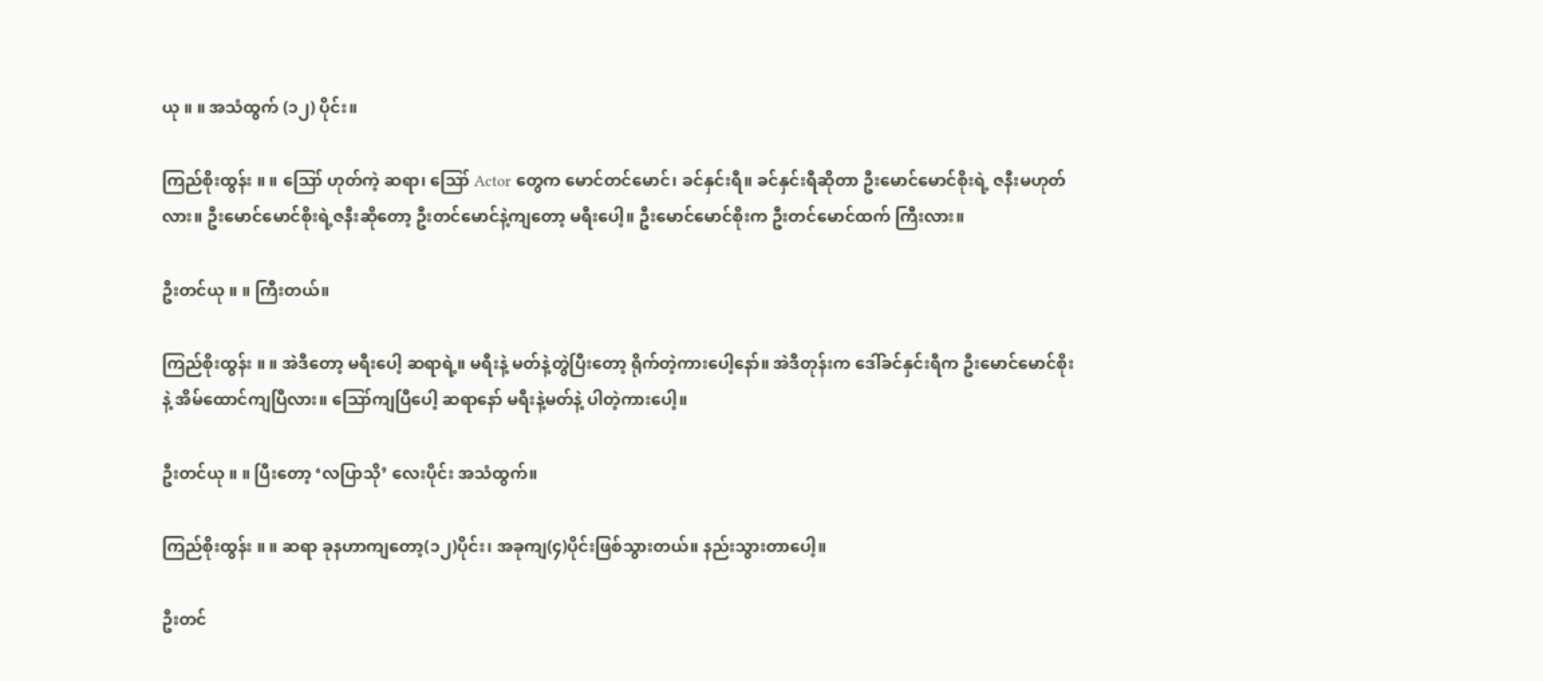ယု ။ ။ အသံထွက် (၁၂) ပိုင်း။

ကြည်စိုးထွန်း ။ ။ ဪ ဟုတ်ကဲ့ ဆရာ၊ ဪ Actor တွေက မောင်တင်မောင်၊ ခင်နှင်းရီ။ ခင်နှင်းရီဆိုတာ ဦးမောင်မောင်စိုးရဲ့ ဇနီးမဟုတ်လား။ ဦးမောင်မောင်စိုးရဲ့ဇနီးဆိုတော့ ဦးတင်မောင်နဲ့ကျတော့ မရီးပေါ့။ ဦးမောင်မောင်စိုးက ဦးတင်မောင်ထက် ကြီးလား။

ဦးတင်ယု ။ ။ ကြီးတယ်။

ကြည်စိုးထွန်း ။ ။ အဲဒီတော့ မရီးပေါ့ ဆရာရဲ့။ မရီးနဲ့ မတ်နဲ့တွဲပြီးတော့ ရိုက်တဲ့ကားပေါ့နော်။ အဲဒီတုန်းက ဒေါ်ခင်နှင်းရီက ဦးမောင်မောင်စိုးနဲ့ အိမ်ထောင်ကျပြီလား။ ဪကျပြီပေါ့ ဆရာနော် မရီးနဲ့မတ်နဲ့ ပါတဲ့ကားပေါ့။

ဦးတင်ယု ။ ။ ပြီးတော့ ‘လပြာသို’ လေးပိုင်း အသံထွက်။

ကြည်စိုးထွန်း ။ ။ ဆရာ ခုနဟာကျတော့(၁၂)ပိုင်း၊ အခုကျ(၄)ပိုင်းဖြစ်သွားတယ်။ နည်းသွားတာပေါ့။

ဦးတင်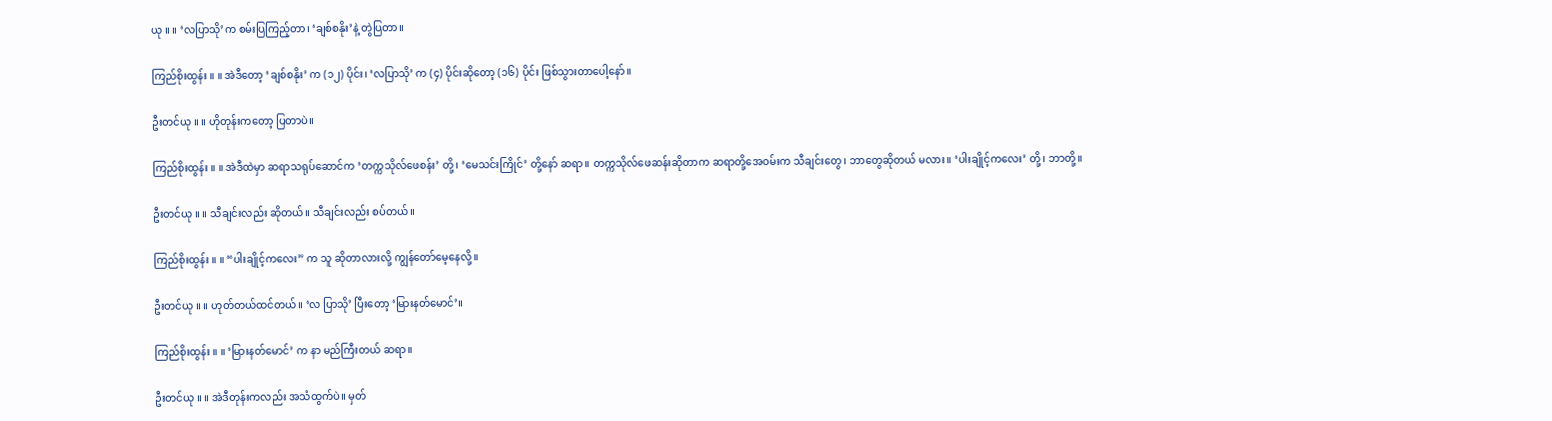ယု ။ ။ ‘လပြာသို’က စမ်းပြကြည့်တာ၊ ‘ချစ်စနိုး’နဲ့ တွဲပြတာ။

ကြည်စိုးထွန်း ။ ။ အဲဒီတော့ ‘ချစ်စနိုး’ က (၁၂) ပိုင်း၊ ‘လပြာသို’ က (၄) ပိုင်းဆိုတော့ (၁၆) ပိုင်း ဖြစ်သွားတာပေါ့နော်။

ဦးတင်ယု ။ ။ ဟိုတုန်းကတော့ ပြတာပဲ။

ကြည်စိုးထွန်း ။ ။ အဲဒီထဲမှာ ဆရာသရုပ်ဆောင်က ‘တက္ကသိုလ်ဖေစန်း’ တို့၊ ‘မေသင်းကြိုင်’ တို့နော် ဆရာ။ တက္ကသိုလ်ဖေဆန်းဆိုတာက ဆရာတို့အေဝမ်းက သီချင်းတွေ၊ ဘာတွေဆိုတယ် မလား။ ‘ပါးချိုင့်ကလေး’ တို့၊ ဘာတို့။

ဦးတင်ယု ။ ။ သီချင်းလည်း ဆိုတယ်။ သီချင်းလည်း စပ်တယ်။

ကြည်စိုးထွန်း ။ ။ “ပါးချိုင့်ကလေး” က သူ ဆိုတာလားလို့ ကျွန်တော်မေ့နေလို့။

ဦးတင်ယု ။ ။ ဟုတ်တယ်ထင်တယ်။ ‘လ ပြာသို’ ပြီးတော့ ‘မြားနတ်မောင်’။

ကြည်စိုးထွန်း ။ ။ ‘မြားနတ်မောင်’ က နာ မည်ကြီးတယ် ဆရာ။

ဦးတင်ယု ။ ။ အဲဒီတုန်းကလည်း အသံထွက်ပဲ။ မှတ်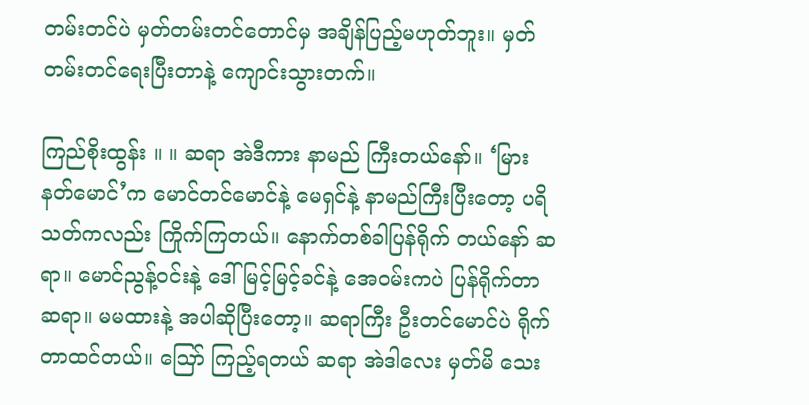တမ်းတင်ပဲ မှတ်တမ်းတင်တောင်မှ အချိန်ပြည့်မဟုတ်ဘူး။ မှတ်တမ်းတင်ရေးပြီးတာနဲ့ ကျောင်းသွားတက်။

ကြည်စိုးထွန်း ။ ။ ဆရာ အဲဒီကား နာမည် ကြီးတယ်နော်။ ‘မြားနတ်မောင်’က မောင်တင်မောင်နဲ့ မေရှင်နဲ့ နာမည်ကြီးပြီးတော့ ပရိသတ်ကလည်း ကြိုက်ကြတယ်။ နောက်တစ်ခါပြန်ရိုက် တယ်နော် ဆရာ။ မောင်ညွန့်ဝင်းနဲ့ ဒေါ်မြင့်မြင့်ခင်နဲ့ အေဝမ်းကပဲ ပြန်ရိုက်တာ ဆရာ။ မမထားနဲ့ အပါဆိုပြီးတော့။ ဆရာကြီး ဦးတင်မောင်ပဲ ရိုက်တာထင်တယ်။ ဪ ကြည့်ရတယ် ဆရာ အဲဒါလေး မှတ်မိ သေး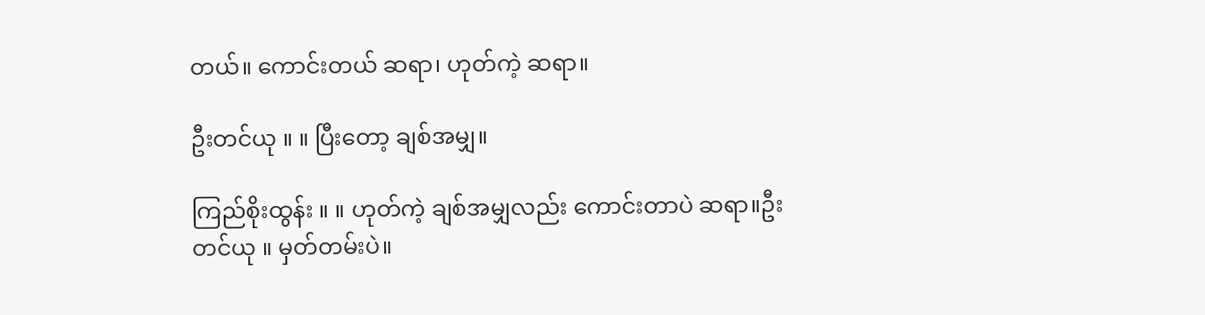တယ်။ ကောင်းတယ် ဆရာ၊ ဟုတ်ကဲ့ ဆရာ။

ဦးတင်ယု ။ ။ ပြီးတော့ ချစ်အမျှ။

ကြည်စိုးထွန်း ။ ။ ဟုတ်ကဲ့ ချစ်အမျှလည်း ကောင်းတာပဲ ဆရာ။ဦးတင်ယု ။ မှတ်တမ်းပဲ။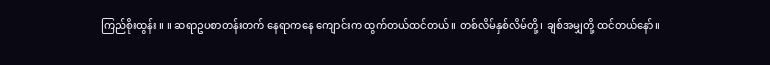ကြည်စိုးထွန်း ။ ။ ဆရာဥပစာတန်းတက် နေရာကနေ ကျောင်းက ထွက်တယ်ထင်တယ်။ တစ်လိမ်နှစ်လိမ်တို့၊ ချစ်အမျှတို့ ထင်တယ်နော်။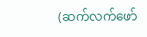(ဆက်လက်ဖော်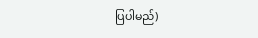ပြပါမည်)